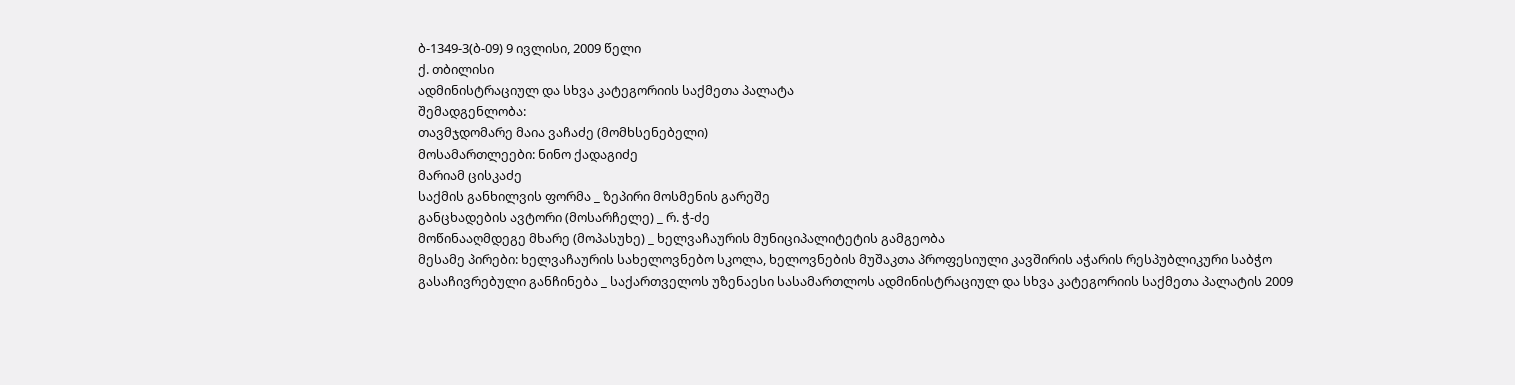ბ-1349-3(ბ-09) 9 ივლისი, 2009 წელი
ქ. თბილისი
ადმინისტრაციულ და სხვა კატეგორიის საქმეთა პალატა
შემადგენლობა:
თავმჯდომარე მაია ვაჩაძე (მომხსენებელი)
მოსამართლეები: ნინო ქადაგიძე
მარიამ ცისკაძე
საქმის განხილვის ფორმა _ ზეპირი მოსმენის გარეშე
განცხადების ავტორი (მოსარჩელე) _ რ. ჭ-ძე
მოწინააღმდეგე მხარე (მოპასუხე) _ ხელვაჩაურის მუნიციპალიტეტის გამგეობა
მესამე პირები: ხელვაჩაურის სახელოვნებო სკოლა, ხელოვნების მუშაკთა პროფესიული კავშირის აჭარის რესპუბლიკური საბჭო
გასაჩივრებული განჩინება _ საქართველოს უზენაესი სასამართლოს ადმინისტრაციულ და სხვა კატეგორიის საქმეთა პალატის 2009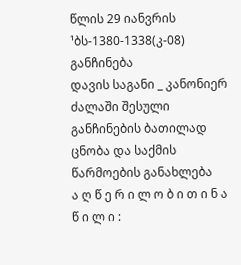წლის 29 იანვრის ¹ბს-1380-1338(კ-08) განჩინება
დავის საგანი _ კანონიერ ძალაში შესული განჩინების ბათილად ცნობა და საქმის წარმოების განახლება
ა ღ წ ე რ ი ლ ო ბ ი თ ი ნ ა წ ი ლ ი :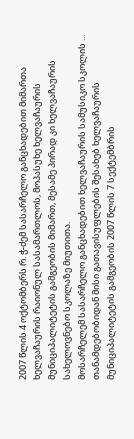2007 წლის 4 ოქტომბერს რ. ჭ-ძემ სასარჩელო განცხადებით მიმართა ხელვაჩაურის რაიონულ სასამართლოს, მოპასუხე ხელვაჩაურის მუნიციპალიტეტის გამგეობის მიმართ, მესამე პირად კი ხელვაჩაურის სახელოვნებო სკოლაზე მიუთითა.
მოსარჩელემ სასარჩელო განცხადებით ხელვაჩაურის სამუსიკო სკოლის ... თანამდებობიდან მისი გათავისუფლების შესახებ ხელვაჩაურის მუნიციპალიტეტის გამგეობის 2007 წლის 7 სექტემბრის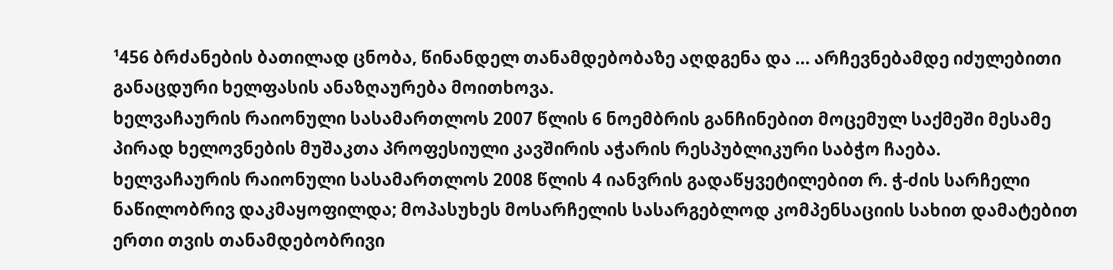¹456 ბრძანების ბათილად ცნობა, წინანდელ თანამდებობაზე აღდგენა და ... არჩევნებამდე იძულებითი განაცდური ხელფასის ანაზღაურება მოითხოვა.
ხელვაჩაურის რაიონული სასამართლოს 2007 წლის 6 ნოემბრის განჩინებით მოცემულ საქმეში მესამე პირად ხელოვნების მუშაკთა პროფესიული კავშირის აჭარის რესპუბლიკური საბჭო ჩაება.
ხელვაჩაურის რაიონული სასამართლოს 2008 წლის 4 იანვრის გადაწყვეტილებით რ. ჭ-ძის სარჩელი ნაწილობრივ დაკმაყოფილდა; მოპასუხეს მოსარჩელის სასარგებლოდ კომპენსაციის სახით დამატებით ერთი თვის თანამდებობრივი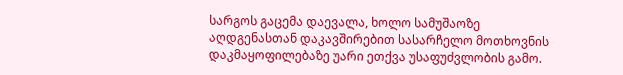სარგოს გაცემა დაევალა, ხოლო სამუშაოზე აღდგენასთან დაკავშირებით სასარჩელო მოთხოვნის დაკმაყოფილებაზე უარი ეთქვა უსაფუძვლობის გამო.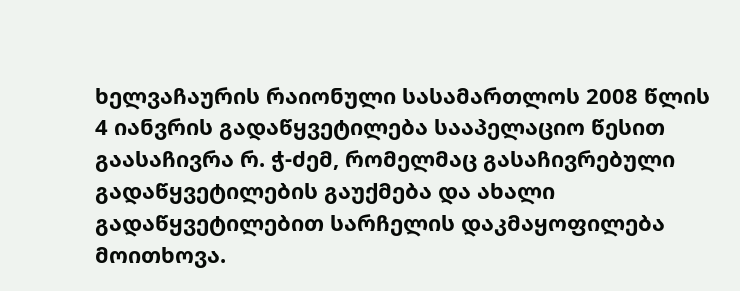ხელვაჩაურის რაიონული სასამართლოს 2008 წლის 4 იანვრის გადაწყვეტილება სააპელაციო წესით გაასაჩივრა რ. ჭ-ძემ, რომელმაც გასაჩივრებული გადაწყვეტილების გაუქმება და ახალი გადაწყვეტილებით სარჩელის დაკმაყოფილება მოითხოვა.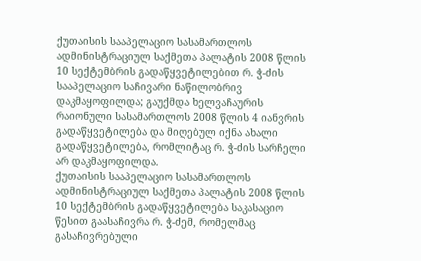ქუთაისის სააპელაციო სასამართლოს ადმინისტრაციულ საქმეთა პალატის 2008 წლის 10 სექტემბრის გადაწყვეტილებით რ. ჭ-ძის სააპელაციო საჩივარი ნაწილობრივ დაკმაყოფილდა; გაუქმდა ხელვაჩაურის რაიონული სასამართლოს 2008 წლის 4 იანვრის გადაწყვეტილება და მიღებულ იქნა ახალი გადაწყვეტილება, რომლიტაც რ. ჭ-ძის სარჩელი არ დაკმაყოფილდა.
ქუთაისის სააპელაციო სასამართლოს ადმინისტრაციულ საქმეთა პალატის 2008 წლის 10 სექტემბრის გადაწყვეტილება საკასაციო წესით გაასაჩივრა რ. ჭ-ძემ, რომელმაც გასაჩივრებული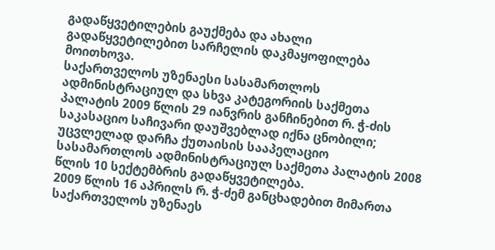გადაწყვეტილების გაუქმება და ახალი გადაწყვეტილებით სარჩელის დაკმაყოფილება მოითხოვა.
საქართველოს უზენაესი სასამართლოს ადმინისტრაციულ და სხვა კატეგორიის საქმეთა პალატის 2009 წლის 29 იანვრის განჩინებით რ. ჭ-ძის საკასაციო საჩივარი დაუშვებლად იქნა ცნობილი; უცვლელად დარჩა ქუთაისის სააპელაციო სასამართლოს ადმინისტრაციულ საქმეთა პალატის 2008 წლის 10 სექტემბრის გადაწყვეტილება.
2009 წლის 16 აპრილს რ. ჭ-ძემ განცხადებით მიმართა საქართველოს უზენაეს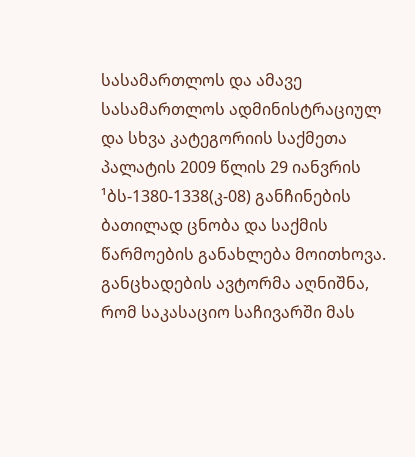სასამართლოს და ამავე სასამართლოს ადმინისტრაციულ და სხვა კატეგორიის საქმეთა პალატის 2009 წლის 29 იანვრის ¹ბს-1380-1338(კ-08) განჩინების ბათილად ცნობა და საქმის წარმოების განახლება მოითხოვა.
განცხადების ავტორმა აღნიშნა, რომ საკასაციო საჩივარში მას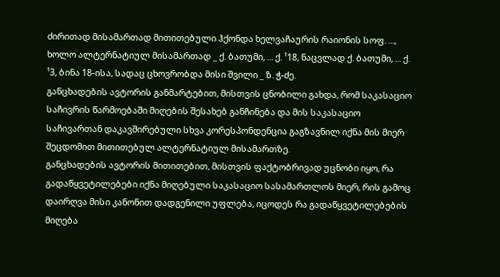ძირითად მისამართად მითითებული ჰქონდა ხელვაჩაურის რაიონის სოფ. ..., ხოლო ალტერნატიულ მისამართად _ ქ. ბათუმი, ... ქ. ¹18, ნაცვლად ქ. ბათუმი, ... ქ. ¹3, ბინა 18-ისა, სადაც ცხოვრობდა მისი შვილი _ ზ. ჭ-ძე.
განცხადების ავტორის განმარტებით, მისთვის ცნობილი გახდა, რომ საკასაციო საჩივრის წარმოებაში მიღების შესახებ განჩინება და მის საკასაციო საჩივართან დაკავშირებული სხვა კორესპონდენცია გაგზავნილ იქნა მის მიერ შეცდომით მითითებულ ალტერნატიულ მისამართზე.
განცხადების ავტორის მითითებით, მისთვის ფაქტობრივად უცნობი იყო, რა გადაწყვეტილებები იქნა მიღებული საკასაციო სასამართლოს მიერ, რის გამოც დაირღვა მისი კანონით დადგენილი უფლება, იცოდეს რა გადაწყვეტილებების მიღება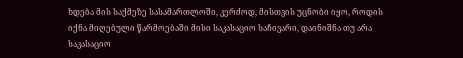ხდება მის საქმეზე სასამართლოში, კერძოდ, მისთვის უცნობი იყო, როდის იქნა მიღებული წარმოებაში მისი საკასაციო საჩივარი, დაინიშნა თუ არა საკასაციო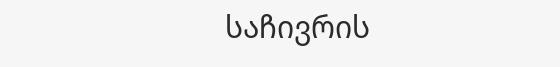საჩივრის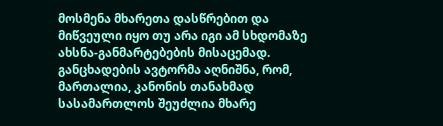მოსმენა მხარეთა დასწრებით და მიწვეული იყო თუ არა იგი ამ სხდომაზე ახსნა-განმარტებების მისაცემად.
განცხადების ავტორმა აღნიშნა, რომ, მართალია, კანონის თანახმად სასამართლოს შეუძლია მხარე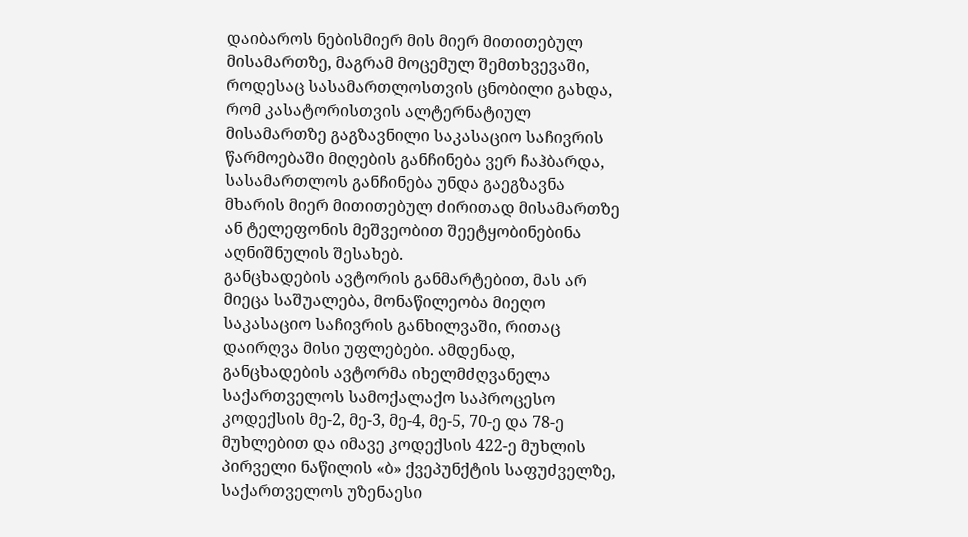დაიბაროს ნებისმიერ მის მიერ მითითებულ მისამართზე, მაგრამ მოცემულ შემთხვევაში, როდესაც სასამართლოსთვის ცნობილი გახდა, რომ კასატორისთვის ალტერნატიულ მისამართზე გაგზავნილი საკასაციო საჩივრის წარმოებაში მიღების განჩინება ვერ ჩაჰბარდა, სასამართლოს განჩინება უნდა გაეგზავნა მხარის მიერ მითითებულ ძირითად მისამართზე ან ტელეფონის მეშვეობით შეეტყობინებინა აღნიშნულის შესახებ.
განცხადების ავტორის განმარტებით, მას არ მიეცა საშუალება, მონაწილეობა მიეღო საკასაციო საჩივრის განხილვაში, რითაც დაირღვა მისი უფლებები. ამდენად, განცხადების ავტორმა იხელმძღვანელა საქართველოს სამოქალაქო საპროცესო კოდექსის მე-2, მე-3, მე-4, მე-5, 70-ე და 78-ე მუხლებით და იმავე კოდექსის 422-ე მუხლის პირველი ნაწილის «ბ» ქვეპუნქტის საფუძველზე, საქართველოს უზენაესი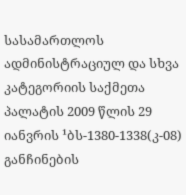სასამართლოს ადმინისტრაციულ და სხვა კატეგორიის საქმეთა პალატის 2009 წლის 29 იანვრის ¹ბს-1380-1338(კ-08) განჩინების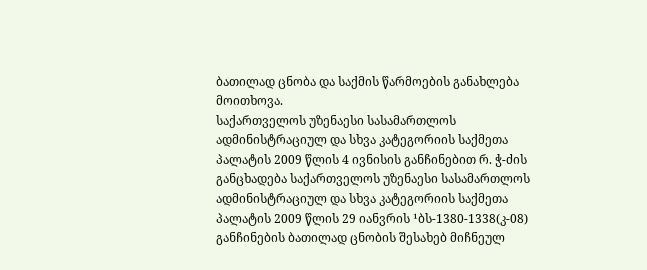ბათილად ცნობა და საქმის წარმოების განახლება მოითხოვა.
საქართველოს უზენაესი სასამართლოს ადმინისტრაციულ და სხვა კატეგორიის საქმეთა პალატის 2009 წლის 4 ივნისის განჩინებით რ. ჭ-ძის განცხადება საქართველოს უზენაესი სასამართლოს ადმინისტრაციულ და სხვა კატეგორიის საქმეთა პალატის 2009 წლის 29 იანვრის ¹ბს-1380-1338(კ-08) განჩინების ბათილად ცნობის შესახებ მიჩნეულ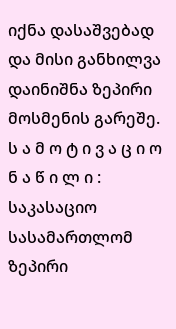იქნა დასაშვებად და მისი განხილვა დაინიშნა ზეპირი მოსმენის გარეშე.
ს ა მ ო ტ ი ვ ა ც ი ო ნ ა წ ი ლ ი :
საკასაციო სასამართლომ ზეპირი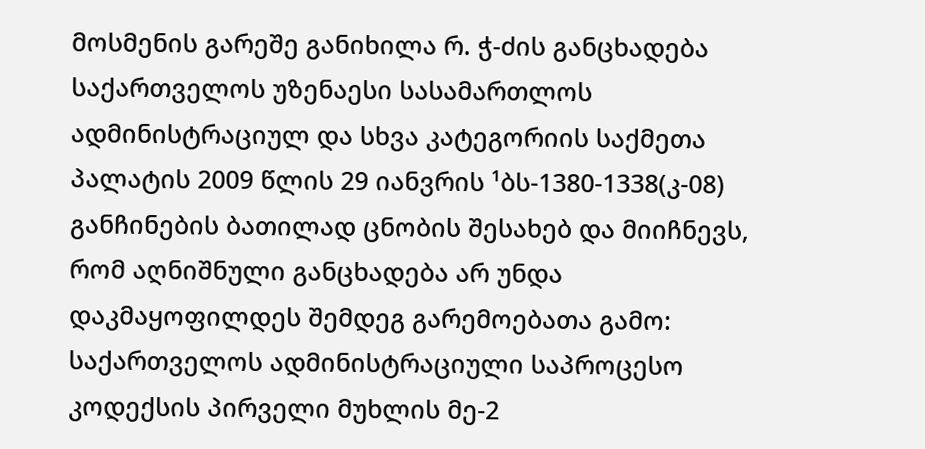მოსმენის გარეშე განიხილა რ. ჭ-ძის განცხადება საქართველოს უზენაესი სასამართლოს ადმინისტრაციულ და სხვა კატეგორიის საქმეთა პალატის 2009 წლის 29 იანვრის ¹ბს-1380-1338(კ-08) განჩინების ბათილად ცნობის შესახებ და მიიჩნევს, რომ აღნიშნული განცხადება არ უნდა დაკმაყოფილდეს შემდეგ გარემოებათა გამო:
საქართველოს ადმინისტრაციული საპროცესო კოდექსის პირველი მუხლის მე-2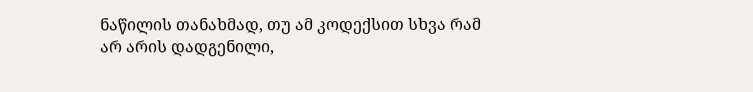ნაწილის თანახმად, თუ ამ კოდექსით სხვა რამ არ არის დადგენილი,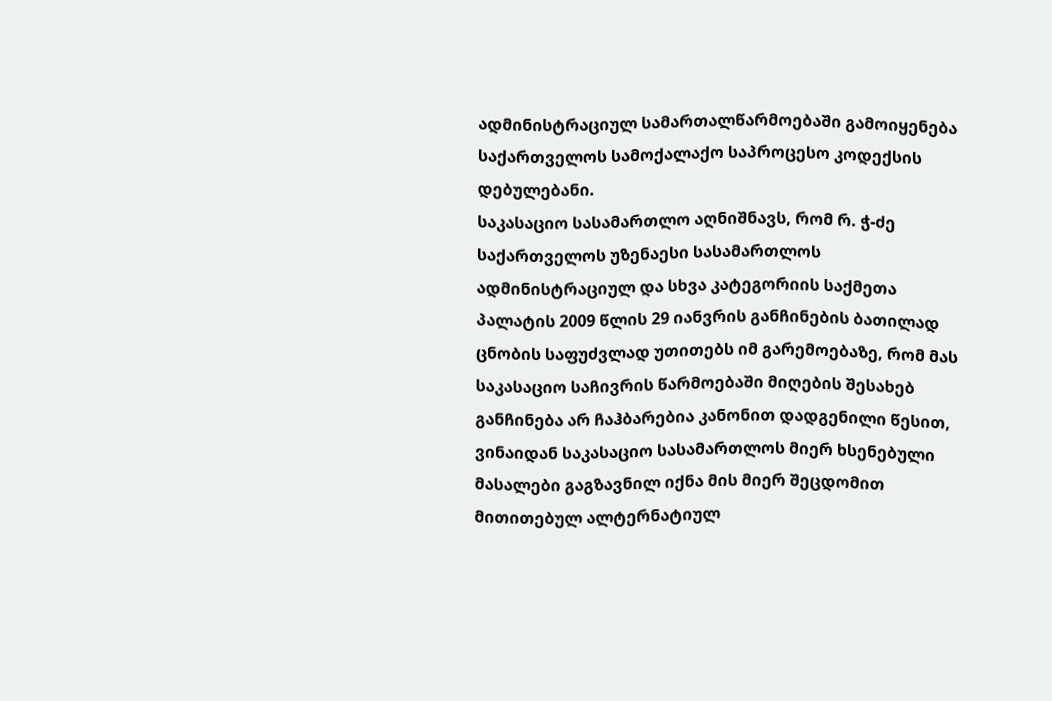ადმინისტრაციულ სამართალწარმოებაში გამოიყენება საქართველოს სამოქალაქო საპროცესო კოდექსის დებულებანი.
საკასაციო სასამართლო აღნიშნავს, რომ რ. ჭ-ძე საქართველოს უზენაესი სასამართლოს ადმინისტრაციულ და სხვა კატეგორიის საქმეთა პალატის 2009 წლის 29 იანვრის განჩინების ბათილად ცნობის საფუძვლად უთითებს იმ გარემოებაზე, რომ მას საკასაციო საჩივრის წარმოებაში მიღების შესახებ განჩინება არ ჩაჰბარებია კანონით დადგენილი წესით, ვინაიდან საკასაციო სასამართლოს მიერ ხსენებული მასალები გაგზავნილ იქნა მის მიერ შეცდომით მითითებულ ალტერნატიულ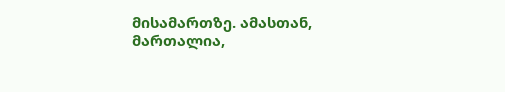მისამართზე. ამასთან, მართალია,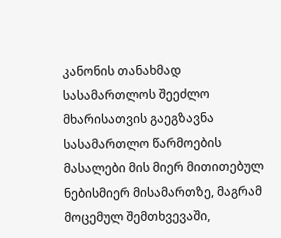კანონის თანახმად სასამართლოს შეეძლო მხარისათვის გაეგზავნა სასამართლო წარმოების მასალები მის მიერ მითითებულ ნებისმიერ მისამართზე, მაგრამ მოცემულ შემთხვევაში,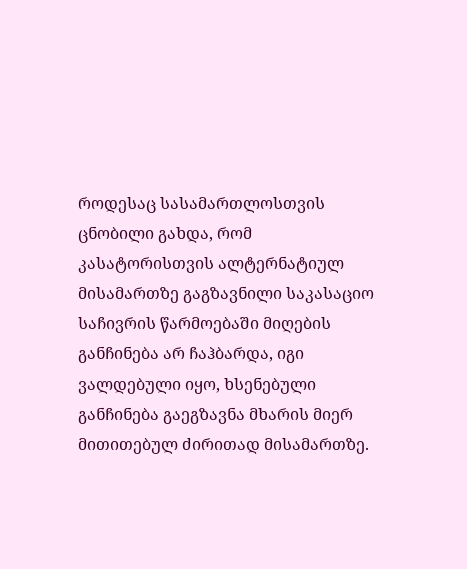როდესაც სასამართლოსთვის ცნობილი გახდა, რომ კასატორისთვის ალტერნატიულ მისამართზე გაგზავნილი საკასაციო საჩივრის წარმოებაში მიღების განჩინება არ ჩაჰბარდა, იგი ვალდებული იყო, ხსენებული განჩინება გაეგზავნა მხარის მიერ მითითებულ ძირითად მისამართზე.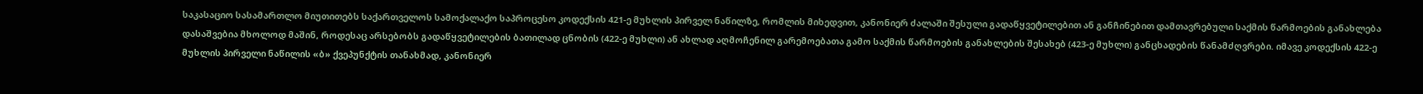საკასაციო სასამართლო მიუთითებს საქართველოს სამოქალაქო საპროცესო კოდექსის 421-ე მუხლის პირველ ნაწილზე, რომლის მიხედვით, კანონიერ ძალაში შესული გადაწყვეტილებით ან განჩინებით დამთავრებული საქმის წარმოების განახლება დასაშვებია მხოლოდ მაშინ, როდესაც არსებობს გადაწყვეტილების ბათილად ცნობის (422-ე მუხლი) ან ახლად აღმოჩენილ გარემოებათა გამო საქმის წარმოების განახლების შესახებ (423-ე მუხლი) განცხადების წანამძღვრები. იმავე კოდექსის 422-ე მუხლის პირველი ნაწილის «ბ» ქვეპუნქტის თანახმად, კანონიერ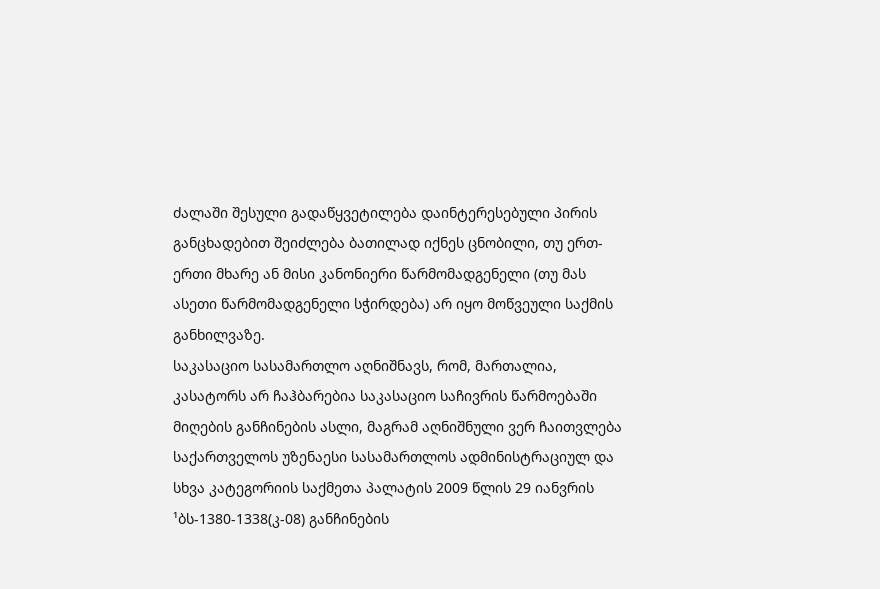ძალაში შესული გადაწყვეტილება დაინტერესებული პირის განცხადებით შეიძლება ბათილად იქნეს ცნობილი, თუ ერთ-ერთი მხარე ან მისი კანონიერი წარმომადგენელი (თუ მას ასეთი წარმომადგენელი სჭირდება) არ იყო მოწვეული საქმის განხილვაზე.
საკასაციო სასამართლო აღნიშნავს, რომ, მართალია, კასატორს არ ჩაჰბარებია საკასაციო საჩივრის წარმოებაში მიღების განჩინების ასლი, მაგრამ აღნიშნული ვერ ჩაითვლება საქართველოს უზენაესი სასამართლოს ადმინისტრაციულ და სხვა კატეგორიის საქმეთა პალატის 2009 წლის 29 იანვრის ¹ბს-1380-1338(კ-08) განჩინების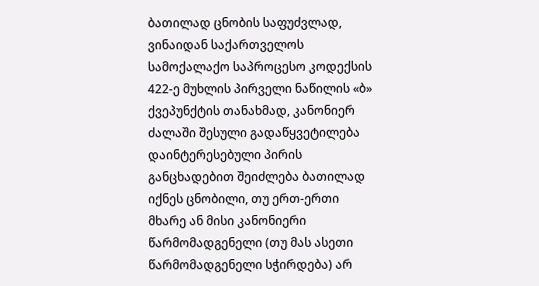ბათილად ცნობის საფუძვლად, ვინაიდან საქართველოს სამოქალაქო საპროცესო კოდექსის 422-ე მუხლის პირველი ნაწილის «ბ» ქვეპუნქტის თანახმად, კანონიერ ძალაში შესული გადაწყვეტილება დაინტერესებული პირის განცხადებით შეიძლება ბათილად იქნეს ცნობილი, თუ ერთ-ერთი მხარე ან მისი კანონიერი წარმომადგენელი (თუ მას ასეთი წარმომადგენელი სჭირდება) არ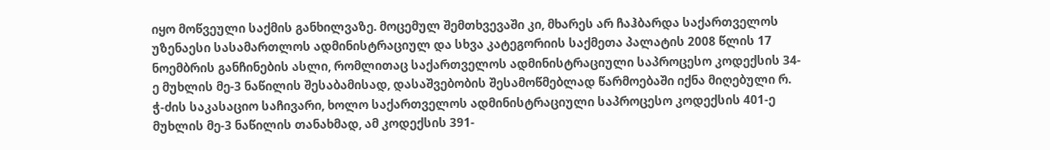იყო მოწვეული საქმის განხილვაზე. მოცემულ შემთხვევაში კი, მხარეს არ ჩაჰბარდა საქართველოს უზენაესი სასამართლოს ადმინისტრაციულ და სხვა კატეგორიის საქმეთა პალატის 2008 წლის 17 ნოემბრის განჩინების ასლი, რომლითაც საქართველოს ადმინისტრაციული საპროცესო კოდექსის 34-ე მუხლის მე-3 ნაწილის შესაბამისად, დასაშვებობის შესამოწმებლად წარმოებაში იქნა მიღებული რ. ჭ-ძის საკასაციო საჩივარი, ხოლო საქართველოს ადმინისტრაციული საპროცესო კოდექსის 401-ე მუხლის მე-3 ნაწილის თანახმად, ამ კოდექსის 391-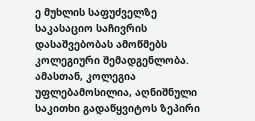ე მუხლის საფუძველზე საკასაციო საჩივრის დასაშვებობას ამოწმებს კოლეგიური შემადგენლობა. ამასთან, კოლეგია უფლებამოსილია, აღნიშნული საკითხი გადაწყვიტოს ზეპირი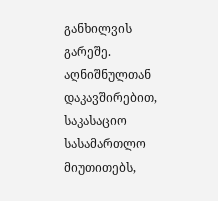განხილვის გარეშე. აღნიშნულთან დაკავშირებით, საკასაციო სასამართლო მიუთითებს,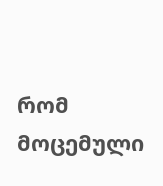რომ მოცემული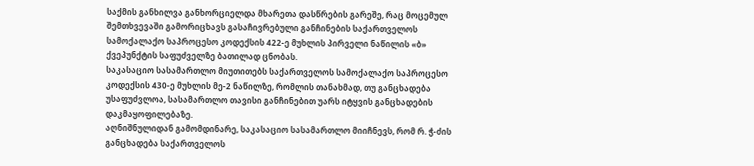საქმის განხილვა განხორციელდა მხარეთა დასწრების გარეშე, რაც მოცემულ შემთხვევაში გამორიცხავს გასაჩივრებული განჩინების საქართველოს სამოქალაქო საპროცესო კოდექსის 422-ე მუხლის პირველი ნაწილის «ბ» ქვეპუნქტის საფუძველზე ბათილად ცნობას.
საკასაციო სასამართლო მიუთითებს საქართველოს სამოქალაქო საპროცესო კოდექსის 430-ე მუხლის მე-2 ნაწილზე, რომლის თანახმად, თუ განცხადება უსაფუძვლოა, სასამართლო თავისი განჩინებით უარს იტყვის განცხადების დაკმაყოფილებაზე.
აღნიშნულიდან გამომდინარე, საკასაციო სასამართლო მიიჩნევს, რომ რ. ჭ-ძის განცხადება საქართველოს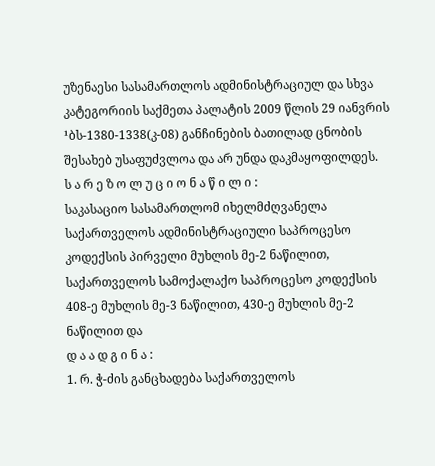უზენაესი სასამართლოს ადმინისტრაციულ და სხვა კატეგორიის საქმეთა პალატის 2009 წლის 29 იანვრის ¹ბს-1380-1338(კ-08) განჩინების ბათილად ცნობის შესახებ უსაფუძვლოა და არ უნდა დაკმაყოფილდეს.
ს ა რ ე ზ ო ლ უ ც ი ო ნ ა წ ი ლ ი :
საკასაციო სასამართლომ იხელმძღვანელა საქართველოს ადმინისტრაციული საპროცესო კოდექსის პირველი მუხლის მე-2 ნაწილით, საქართველოს სამოქალაქო საპროცესო კოდექსის 408-ე მუხლის მე-3 ნაწილით, 430-ე მუხლის მე-2 ნაწილით და
დ ა ა დ გ ი ნ ა :
1. რ. ჭ-ძის განცხადება საქართველოს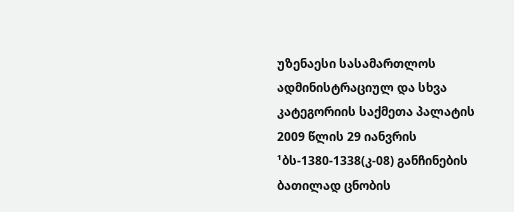უზენაესი სასამართლოს ადმინისტრაციულ და სხვა კატეგორიის საქმეთა პალატის 2009 წლის 29 იანვრის ¹ბს-1380-1338(კ-08) განჩინების ბათილად ცნობის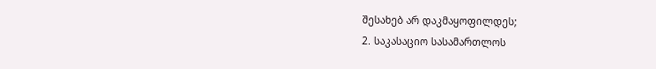შესახებ არ დაკმაყოფილდეს;
2. საკასაციო სასამართლოს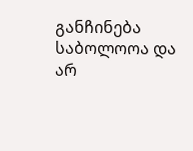განჩინება საბოლოოა და არ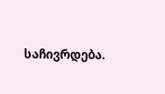საჩივრდება.